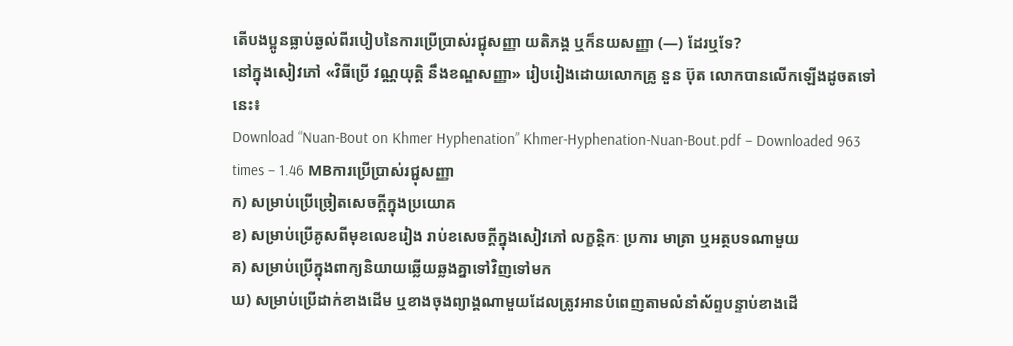តើបងប្អូនធ្លាប់ឆ្ងល់ពីរបៀបនៃការប្រើប្រាស់រជ្ជុសញ្ញា យតិភង្គ ឬក៏នយសញ្ញា (—) ដែរឬទែ?
នៅក្នុងសៀវភៅ «វិធីប្រើ វណ្ណយុត្តិ នឹងខណ្ឌសញ្ញា» រៀបរៀងដោយលោកគ្រូ នួន ប៊ុត លោកបានលើកឡើងដូចតទៅនេះ៖
Download “Nuan-Bout on Khmer Hyphenation” Khmer-Hyphenation-Nuan-Bout.pdf – Downloaded 963 times – 1.46 MBការប្រើប្រាស់រជ្ជុសញ្ញា
ក) សម្រាប់ប្រើច្រៀតសេចក្ដីក្នុងប្រយោគ
ខ) សម្រាប់ប្រើគូសពីមុខលេខរៀង រាប់ខសេចក្ដីក្នុងសៀវភៅ លក្ខន្ដិកៈ ប្រការ មាត្រា ឬអត្ថបទណាមួយ
គ) សម្រាប់ប្រើក្នុងពាក្យនិយាយឆ្លើយឆ្លងគ្នាទៅវិញទៅមក
ឃ) សម្រាប់ប្រើដាក់ខាងដើម ឬខាងចុងព្យាង្គណាមួយដែលត្រូវអានបំពេញតាមលំនាំស័ព្ទបន្ទាប់ខាងដើ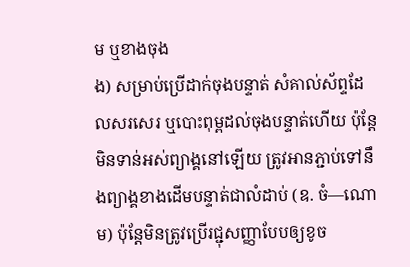ម ឬខាងចុង
ង) សម្រាប់ប្រើដាក់ចុងបន្ទាត់ សំគាល់ស័ព្ទដែលសរសេរ ឬបោះពុម្ពដល់ចុងបន្ទាត់ហើយ ប៉ុន្តែមិនទាន់អស់ព្យាង្គនៅឡើយ ត្រូវអានភ្ជាប់ទៅនឹងព្យាង្គខាងដើមបន្ទាត់ជាលំដាប់ (ឧ. ចំ—ណោម) ប៉ុន្តែមិនត្រូវប្រើរជ្ជុសញ្ញាបែបឲ្យខូច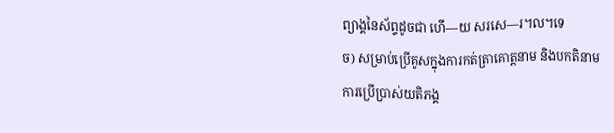ព្យាង្គនៃស័ព្ទដូចជា ហើ—យ សរសេ—រ។ល។ទេ
ច) សម្រាប់ប្រើគូសក្នុងការកត់ត្រាគោត្តនាម និងបកតិនាម
ការប្រើប្រាស់យតិភង្គ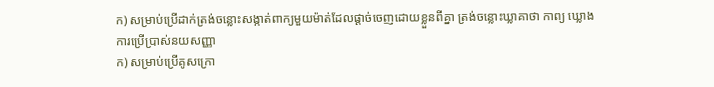ក) សម្រាប់ប្រើដាក់ត្រង់ចន្លោះសង្កាត់ពាក្យមួយម៉ាត់ដែលផ្ដាច់ចេញដោយខ្លួនពីគ្នា ត្រង់ចន្លោះឃ្លាគាថា កាព្យ ឃ្លោង
ការប្រើប្រាស់នយសញ្ញា
ក) សម្រាប់ប្រើគូសក្រោ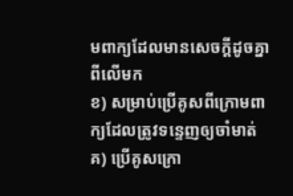មពាក្យដែលមានសេចក្ដីដូចគ្នាពីលើមក
ខ) សម្រាប់ប្រើគូសពីក្រោមពាក្យដែលត្រូវទន្ទេញឲ្យចាំមាត់
គ) ប្រើគូសក្រោ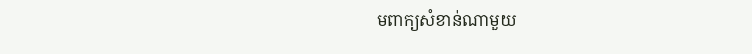មពាក្យសំខាន់ណាមួយ